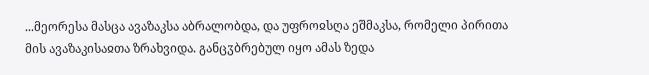...მეორესა მასცა ავაზაკსა აბრალობდა, და უფროჲსღა ეშმაკსა, რომელი პირითა მის ავაზაკისაჲთა ზრახვიდა. განცჳბრებულ იყო ამას ზედა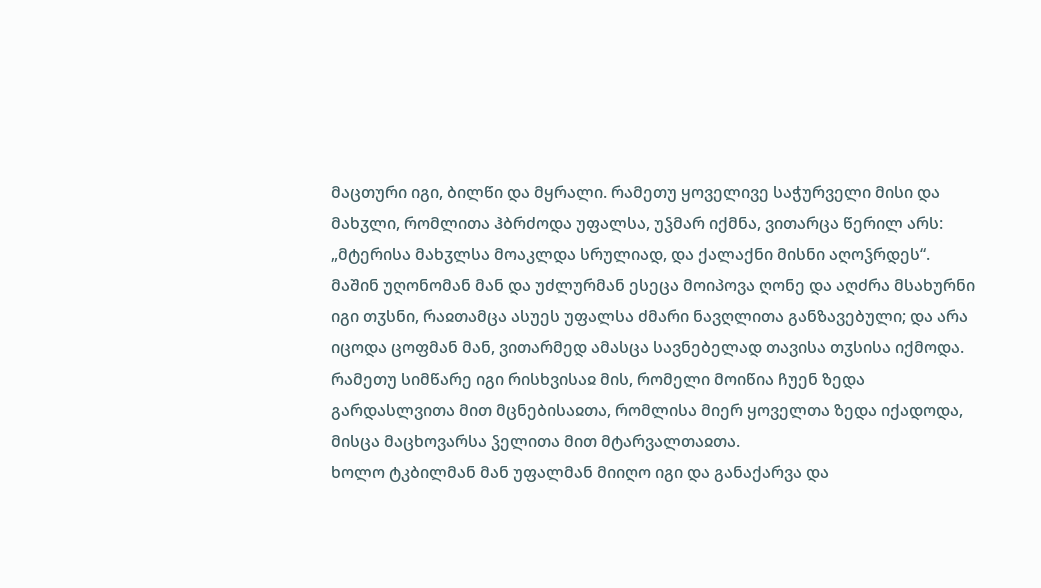მაცთური იგი, ბილწი და მყრალი. რამეთუ ყოველივე საჭურველი მისი და მახჳლი, რომლითა ჰბრძოდა უფალსა, უჴმარ იქმნა, ვითარცა წერილ არს: „მტერისა მახჳლსა მოაკლდა სრულიად, და ქალაქნი მისნი აღოჴრდეს“.
მაშინ უღონომან მან და უძლურმან ესეცა მოიპოვა ღონე და აღძრა მსახურნი იგი თჳსნი, რაჲთამცა ასუეს უფალსა ძმარი ნავღლითა განზავებული; და არა იცოდა ცოფმან მან, ვითარმედ ამასცა სავნებელად თავისა თჳსისა იქმოდა. რამეთუ სიმწარე იგი რისხვისაჲ მის, რომელი მოიწია ჩუენ ზედა გარდასლვითა მით მცნებისაჲთა, რომლისა მიერ ყოველთა ზედა იქადოდა, მისცა მაცხოვარსა ჴელითა მით მტარვალთაჲთა.
ხოლო ტკბილმან მან უფალმან მიიღო იგი და განაქარვა და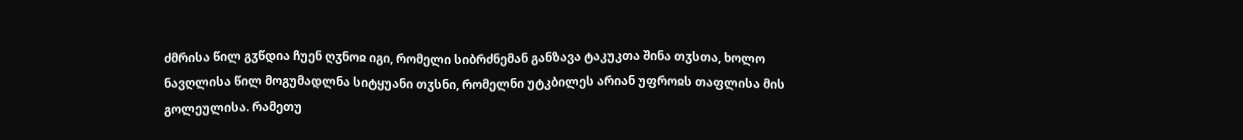ძმრისა წილ გჳწდია ჩუენ ღჳნოჲ იგი, რომელი სიბრძნემან განზავა ტაკუკთა შინა თჳსთა, ხოლო ნავღლისა წილ მოგუმადლნა სიტყუანი თჳსნი, რომელნი უტკბილეს არიან უფროჲს თაფლისა მის გოლეულისა. რამეთუ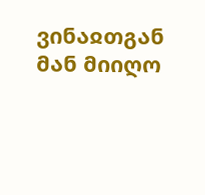ვინაჲთგან მან მიიღო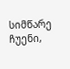სიმწარე ჩუენი,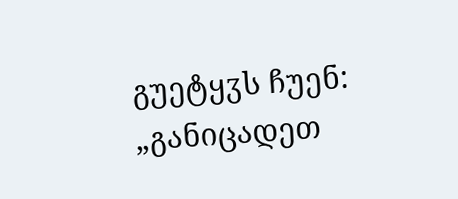გუეტყჳს ჩუენ: „განიცადეთ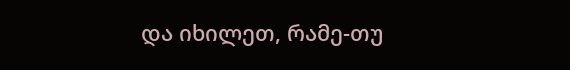და იხილეთ, რამე-თუ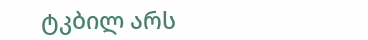ტკბილ არს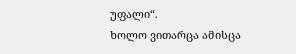უფალი“.
ხოლო ვითარცა ამისცა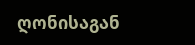ღონისაგან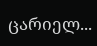ცარიელ...